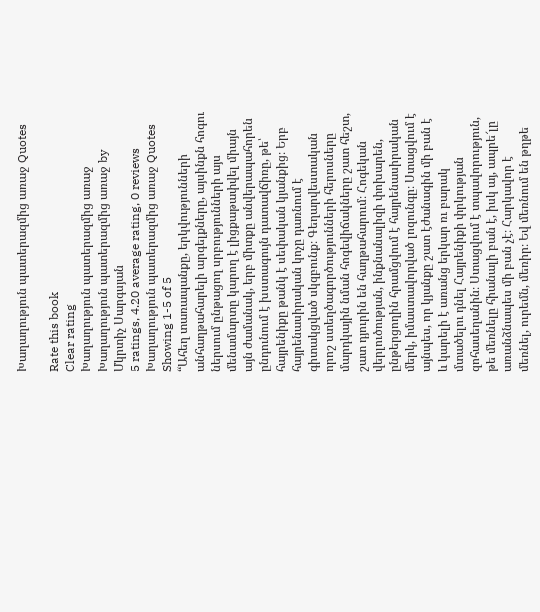Խաղաղություն պատերազմից առաջ Quotes

Rate this book
Clear rating
Խաղաղություն պատերազմից առաջ Խաղաղություն պատերազմից առաջ by Մկրտիչ Սարգսյան
5 ratings, 4.20 average rating, 0 reviews
Խաղաղություն պատերազմից առաջ Quotes Showing 1-5 of 5
“Ահեղ տառապանքը, երկվությունների անհաղթահարելի արգելքները, այսինքն հոգու ներսում ընթացող սրբությունների այս մենամարտը կարող է լիցքաթափվել միայն այն ժամանակ, երբ միտքը անվերապահորեն ընդունում է խստագույն դատավճիռը, թե՝ հայրենիքը թանկ է սեփական կյանքից։ Երբ հայրենասիրական կոչը դառնում է գիտակցված սկզբունք։ Գեղարվեստական որոշ ստեղծագործությունների հերոսները մարդկային նման հոգեվիճակները շատ հեշտ, շատ դյուրին են հաղթահարում։ Հոգեկան վերլուծության, ինքնանալիզի փոխարեն, ընթերցողին հրամցվում է հայրենասիրական մերկ, իմաստավորված լոզունգը։ Ստացվում է այնպես, որ կյանքը շատ էժանագին մի բան է և կարելի է առանց երկար ռւ բարակ մտածելու դնել Հայրենիքի փրկության զոհասեղանին։ Ստացվում է տպավորություն, թե մեռնելը հիանալի բան է, իսկ այ, ապրե՜լը առանձնապես մի բան չէ։ Հարկավոր է մեռնել, ուրեմն, մեռիր։ Եվ մեռնում են թղթե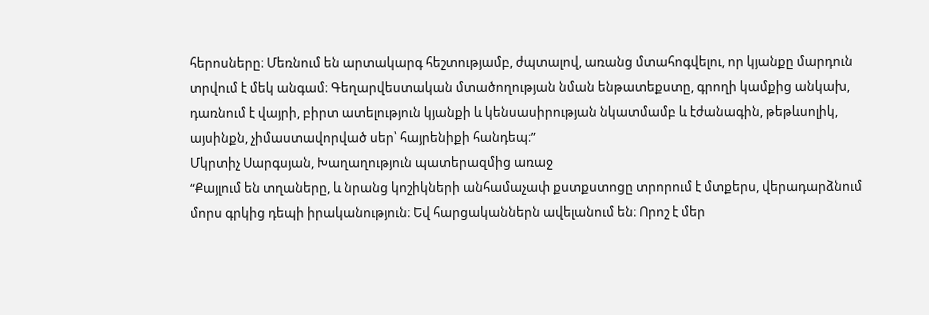հերոսները։ Մեռնում են արտակարգ հեշտությամբ, ժպտալով, առանց մտահոգվելու, որ կյանքը մարդուն տրվում է մեկ անգամ։ Գեղարվեստական մտածողության նման ենթատեքստը, գրողի կամքից անկախ, դառնում է վայրի, բիրտ ատելություն կյանքի և կենսասիրության նկատմամբ և էժանագին, թեթևսոլիկ, այսինքն, չիմաստավորված սեր՝ հայրենիքի հանդեպ։”
Մկրտիչ Սարգսյան, Խաղաղություն պատերազմից առաջ
“Քայլում են տղաները, և նրանց կոշիկների անհամաչափ քստքստոցը տրորում է մտքերս, վերադարձնում մորս գրկից դեպի իրականություն։ Եվ հարցականներն ավելանում են։ Որոշ է մեր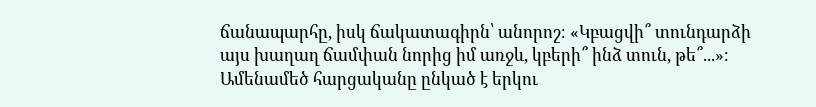ճանապարհը, իսկ ճակատագիրն՝ անորոշ։ «Կբացվի՞ տունդարձի այս խաղաղ ճամփան նորից իմ առջև, կբերի՞ ինձ տուն, թե՞...»։ Ամենամեծ հարցականը ընկած է երկու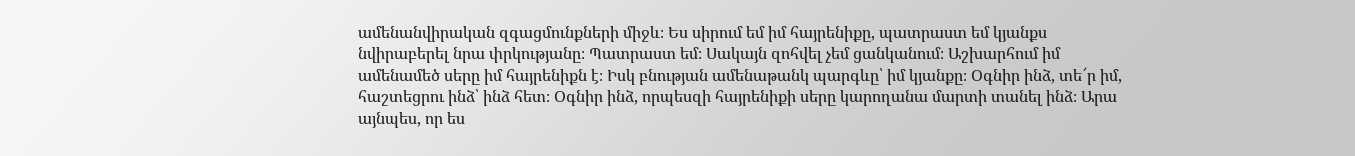ամենանվիրական զգացմունքների միջև։ Ես սիրում եմ իմ հայրենիքը, պատրաստ եմ կյանքս նվիրաբերել նրա փրկությանը։ Պատրաստ եմ։ Սակայն զոհվել չեմ ցանկանում։ Աշխարհում իմ ամենամեծ սերը իմ հայրենիքն է։ Իսկ բնության ամենաթանկ պարգևը՝ իմ կյանքը։ Օգնիր ինձ, տե՜ր իմ, հաշտեցրու ինձ՝ ինձ հետ։ Օգնիր ինձ, որպեսզի հայրենիքի սերը կարողանա մարտի տանել ինձ։ Արա այնպես, որ ես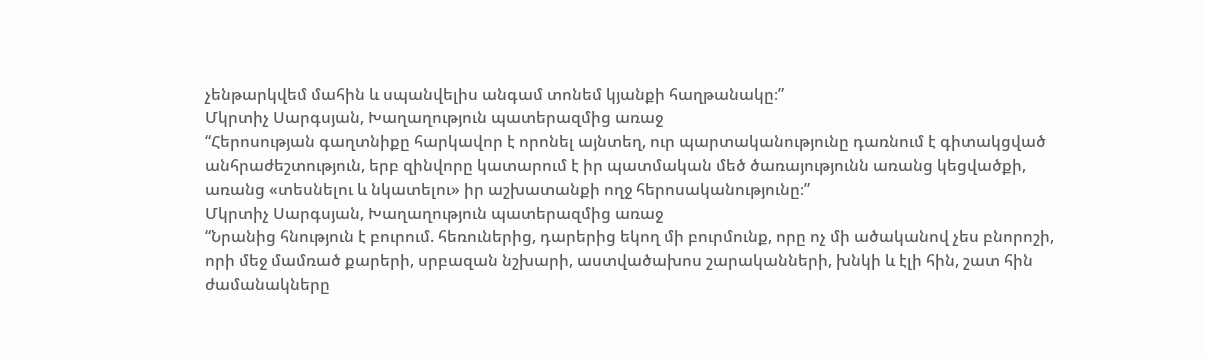չենթարկվեմ մահին և սպանվելիս անգամ տոնեմ կյանքի հաղթանակը։”
Մկրտիչ Սարգսյան, Խաղաղություն պատերազմից առաջ
“Հերոսության գաղտնիքը հարկավոր է որոնել այնտեղ, ուր պարտականությունը դառնում է գիտակցված անհրաժեշտություն, երբ զինվորը կատարում է իր պատմական մեծ ծառայությունն առանց կեցվածքի, առանց «տեսնելու և նկատելու» իր աշխատանքի ողջ հերոսականությունը։”
Մկրտիչ Սարգսյան, Խաղաղություն պատերազմից առաջ
“Նրանից հնություն է բուրում. հեռուներից, դարերից եկող մի բուրմունք, որը ոչ մի ածականով չես բնորոշի, որի մեջ մամռած քարերի, սրբազան նշխարի, աստվածախոս շարականների, խնկի և էլի հին, շատ հին ժամանակները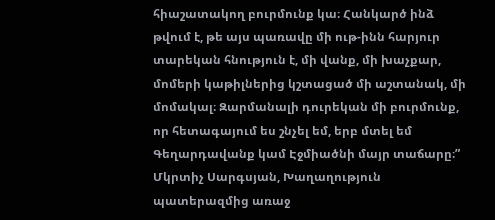հիաշատակող բուրմունք կա։ Հանկարծ ինձ թվում է, թե այս պառավը մի ութ-ինն հարյուր տարեկան հնություն է, մի վանք, մի խաչքար, մոմերի կաթիլներից կշտացած մի աշտանակ, մի մոմակալ։ Զարմանալի դուրեկան մի բուրմունք, որ հետագայում ես շնչել եմ, երբ մտել եմ Գեղարդավանք կամ Էջմիածնի մայր տաճարը։”
Մկրտիչ Սարգսյան, Խաղաղություն պատերազմից առաջ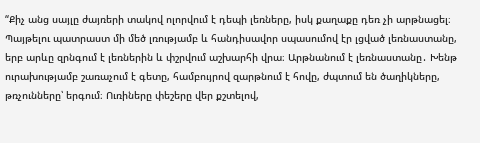“Քիչ անց սայլը ժայռերի տակով ոլորվում է դեպի լեռները, իսկ քաղաքը դեռ չի արթնացել։ Պայթելու պատրաստ մի մեծ լռությամբ և հանդիսավոր սպասումով էր լցված լեռնաստանը, երբ արևը զրնգում է լեռներին և փշրվում աշխարհի վրա։ Արթնանում է լեռնաստանը․ Խենթ ուրախությամբ շառաչում է գետը, համբույրով զարթնում է հովը, ժպտում են ծաղիկները, թռչունները՝ երգում։ Ուռիները փեշերը վեր քշտելով,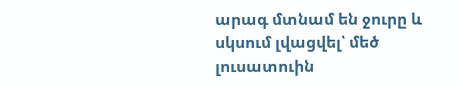արագ մտնամ են ջուրը և սկսում լվացվել՝ մեծ լուսատուին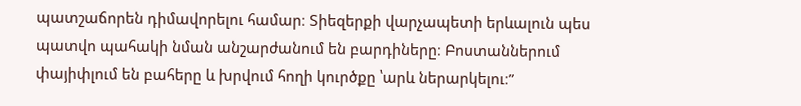պատշաճորեն դիմավորելու համար։ Տիեզերքի վարչապետի երևալուն պես պատվո պահակի նման անշարժանում են բարդիները։ Բոստաններում փայիփլում են բահերը և խրվում հողի կուրծքը ՝արև ներարկելու։”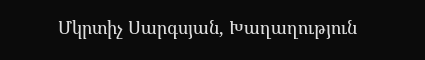Մկրտիչ Սարգսյան, Խաղաղություն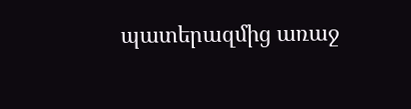պատերազմից առաջ